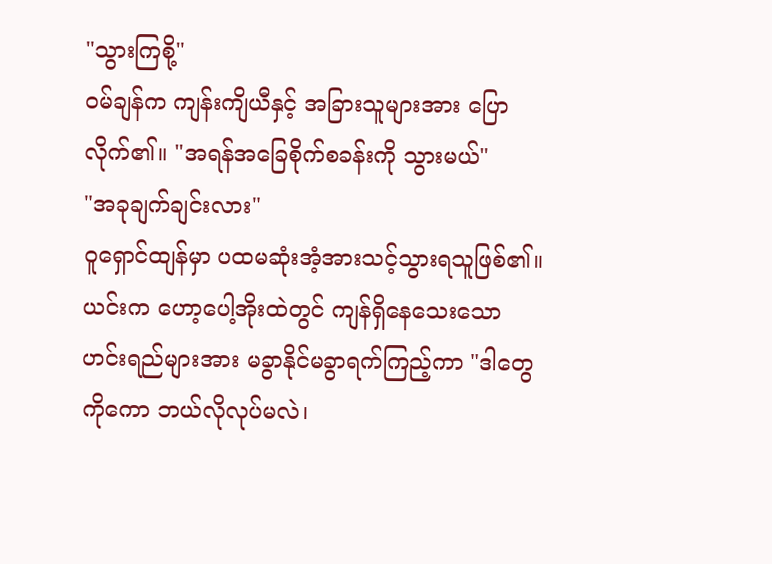"သွားကြစို့"
ဝမ်ချန်က ကျန်းကျိယီနှင့် အခြားသူများအား ပြောလိုက်၏။ "အရန်အခြေစိုက်စခန်းကို သွားမယ်"
"အခုချက်ချင်းလား"
ဝူရှောင်ထျန်မှာ ပထမဆုံးအံ့အားသင့်သွားရသူဖြစ်၏။
ယင်းက ဟော့ပေါ့အိုးထဲတွင် ကျန်ရှိနေသေးသော ဟင်းရည်များအား မခွာနိုင်မခွာရက်ကြည့်ကာ "ဒါတွေကိုကော ဘယ်လိုလုပ်မလဲ၊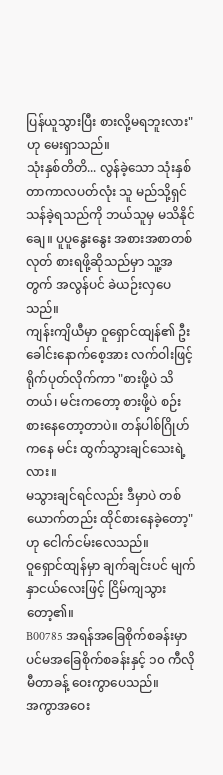ပြန်ယူသွားပြီး စားလို့မရဘူးလား" ဟု မေးရှာသည်။
သုံးနှစ်တိတိ... လွန်ခဲ့သော သုံးနှစ်တာကာလပတ်လုံး သူ မည်သို့ရှင်သန်ခဲ့ရသည်ကို ဘယ်သူမှ မသိနိုင်ချေ။ ပူပူနွေးနွေး အစားအစာတစ်လုတ် စားရဖို့ဆိုသည်မှာ သူ့အတွက် အလွန်ပင် ခဲယဉ်းလှပေသည်။
ကျန်းကျိယီမှာ ဝူရှောင်ထျန်၏ ဦးခေါင်းနောက်စေ့အား လက်ဝါးဖြင့် ရိုက်ပုတ်လိုက်ကာ "စားဖို့ပဲ သိတယ်၊ မင်းကတော့ စားဖို့ပဲ စဉ်းစားနေတော့တာပဲ။ တန်ပါစ်ဂြိုဟ်ကနေ မင်း ထွက်သွားချင်သေးရဲ့လား။
မသွားချင်ရင်လည်း ဒီမှာပဲ တစ်ယောက်တည်း ထိုင်စားနေခဲ့တော့" ဟု ငေါက်ငမ်းလေသည်။
ဝူရှောင်ထျန်မှာ ချက်ချင်းပင် မျက်နှာငယ်လေးဖြင့် ငြိမ်ကျသွားတော့၏။
B00785 အရန်အခြေစိုက်စခန်းမှာ ပင်မအခြေစိုက်စခန်းနှင့် ၁၀ ကီလိုမီတာခန့် ဝေးကွာပေသည်။
အကွာအဝေး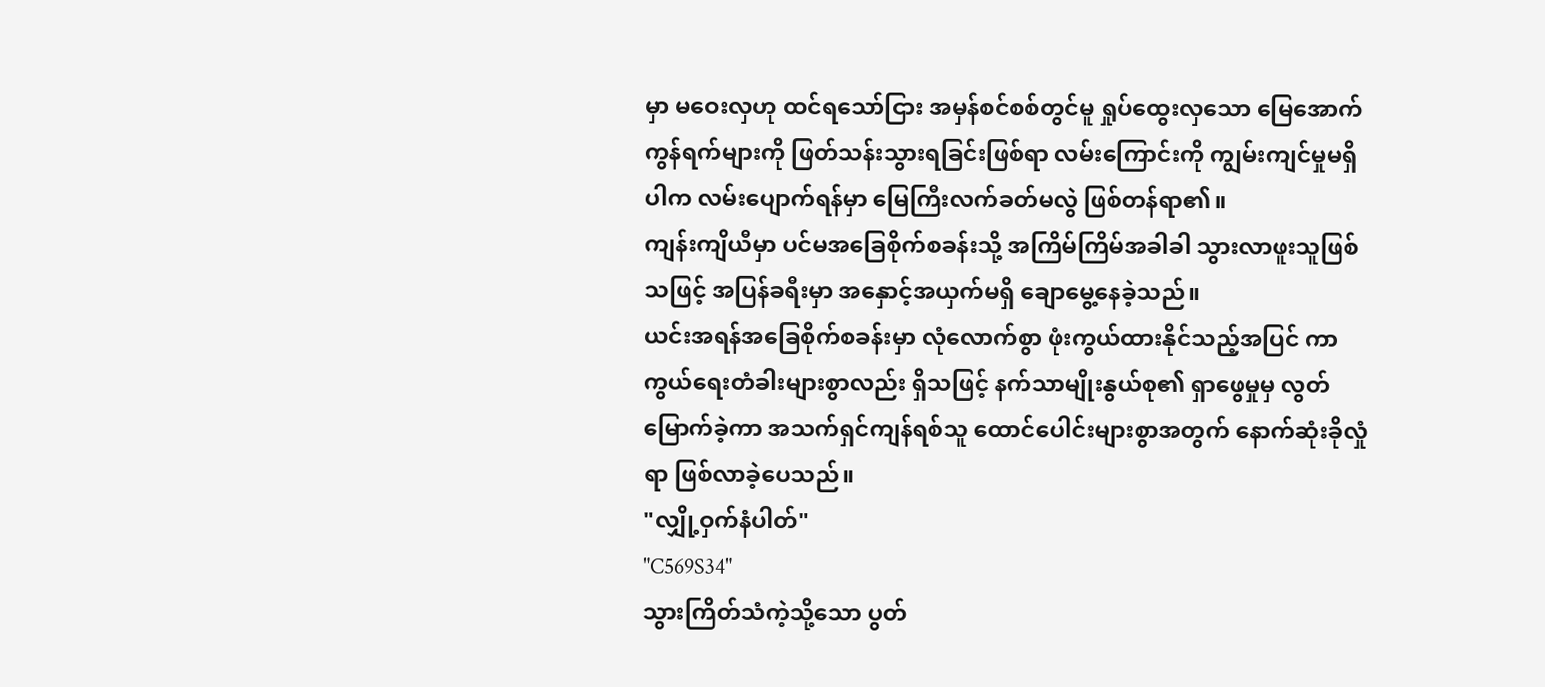မှာ မဝေးလှဟု ထင်ရသော်ငြား အမှန်စင်စစ်တွင်မူ ရှုပ်ထွေးလှသော မြေအောက်ကွန်ရက်များကို ဖြတ်သန်းသွားရခြင်းဖြစ်ရာ လမ်းကြောင်းကို ကျွမ်းကျင်မှုမရှိပါက လမ်းပျောက်ရန်မှာ မြေကြီးလက်ခတ်မလွဲ ဖြစ်တန်ရာ၏။
ကျန်းကျိယီမှာ ပင်မအခြေစိုက်စခန်းသို့ အကြိမ်ကြိမ်အခါခါ သွားလာဖူးသူဖြစ်သဖြင့် အပြန်ခရီးမှာ အနှောင့်အယှက်မရှိ ချောမွေ့နေခဲ့သည်။
ယင်းအရန်အခြေစိုက်စခန်းမှာ လုံလောက်စွာ ဖုံးကွယ်ထားနိုင်သည့်အပြင် ကာကွယ်ရေးတံခါးများစွာလည်း ရှိသဖြင့် နက်သာမျိုးနွယ်စု၏ ရှာဖွေမှုမှ လွတ်မြောက်ခဲ့ကာ အသက်ရှင်ကျန်ရစ်သူ ထောင်ပေါင်းများစွာအတွက် နောက်ဆုံးခိုလှုံရာ ဖြစ်လာခဲ့ပေသည်။
"လျှို့ဝှက်နံပါတ်"
"C569S34"
သွားကြိတ်သံကဲ့သို့သော ပွတ်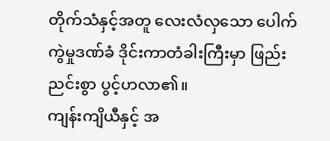တိုက်သံနှင့်အတူ လေးလံလှသော ပေါက်ကွဲမှုဒဏ်ခံ ဒိုင်းကာတံခါးကြီးမှာ ဖြည်းညင်းစွာ ပွင့်ဟလာ၏။
ကျန်းကျိယီနှင့် အ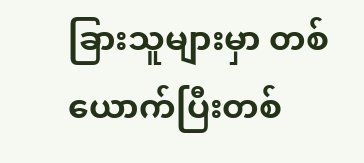ခြားသူများမှာ တစ်ယောက်ပြီးတစ်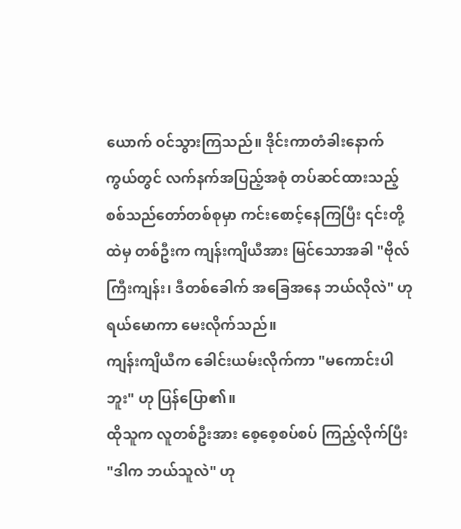ယောက် ဝင်သွားကြသည်။ ဒိုင်းကာတံခါးနောက်ကွယ်တွင် လက်နက်အပြည့်အစုံ တပ်ဆင်ထားသည့် စစ်သည်တော်တစ်စုမှာ ကင်းစောင့်နေကြပြီး ၎င်းတို့ထဲမှ တစ်ဦးက ကျန်းကျိယီအား မြင်သောအခါ "ဗိုလ်ကြီးကျန်း၊ ဒီတစ်ခေါက် အခြေအနေ ဘယ်လိုလဲ" ဟု ရယ်မောကာ မေးလိုက်သည်။
ကျန်းကျိယီက ခေါင်းယမ်းလိုက်ကာ "မကောင်းပါဘူး" ဟု ပြန်ပြော၏။
ထိုသူက လူတစ်ဦးအား စေ့စေ့စပ်စပ် ကြည့်လိုက်ပြီး "ဒါက ဘယ်သူလဲ" ဟု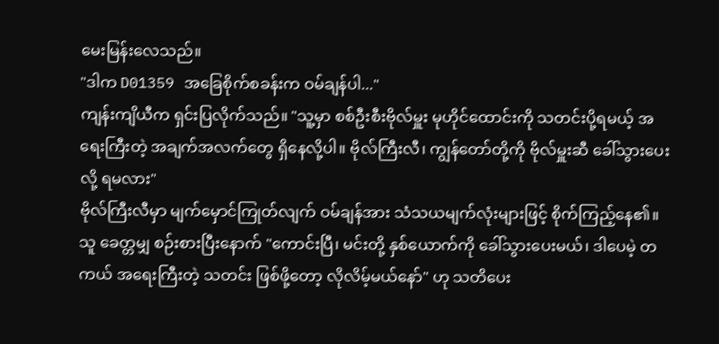မေးမြန်းလေသည်။
"ဒါက D01359 အခြေစိုက်စခန်းက ဝမ်ချန်ပါ..."
ကျန်းကျိယီက ရှင်းပြလိုက်သည်။ "သူ့မှာ စစ်ဦးစီးဗိုလ်မှူး မုဟိုင်ထောင်းကို သတင်းပို့ရမယ့် အရေးကြီးတဲ့ အချက်အလက်တွေ ရှိနေလို့ပါ။ ဗိုလ်ကြီးလီ၊ ကျွန်တော်တို့ကို ဗိုလ်မှူးဆီ ခေါ်သွားပေးလို့ ရမလား"
ဗိုလ်ကြီးလီမှာ မျက်မှောင်ကြုတ်လျက် ဝမ်ချန်အား သံသယမျက်လုံးများဖြင့် စိုက်ကြည့်နေ၏။ သူ ခေတ္တမျှ စဉ်းစားပြီးနောက် "ကောင်းပြီ၊ မင်းတို့ နှစ်ယောက်ကို ခေါ်သွားပေးမယ်၊ ဒါပေမဲ့ တကယ် အရေးကြီးတဲ့ သတင်း ဖြစ်ဖို့တော့ လိုလိမ့်မယ်နော်" ဟု သတိပေး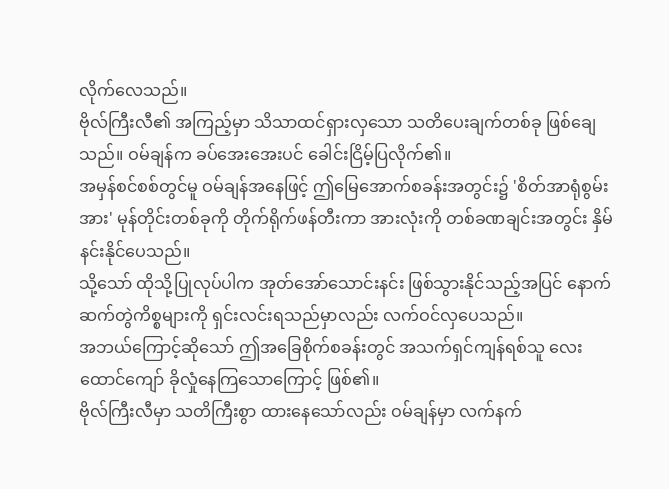လိုက်လေသည်။
ဗိုလ်ကြီးလီ၏ အကြည့်မှာ သိသာထင်ရှားလှသော သတိပေးချက်တစ်ခု ဖြစ်ချေသည်။ ဝမ်ချန်က ခပ်အေးအေးပင် ခေါင်းငြိမ့်ပြလိုက်၏။
အမှန်စင်စစ်တွင်မူ ဝမ်ချန်အနေဖြင့် ဤမြေအောက်စခန်းအတွင်း၌ 'စိတ်အာရုံစွမ်းအား' မုန်တိုင်းတစ်ခုကို တိုက်ရိုက်ဖန်တီးကာ အားလုံးကို တစ်ခဏချင်းအတွင်း နှိမ်နင်းနိုင်ပေသည်။
သို့သော် ထိုသို့ပြုလုပ်ပါက အုတ်အော်သောင်းနင်း ဖြစ်သွားနိုင်သည့်အပြင် နောက်ဆက်တွဲကိစ္စများကို ရှင်းလင်းရသည်မှာလည်း လက်ဝင်လှပေသည်။
အဘယ်ကြောင့်ဆိုသော် ဤအခြေစိုက်စခန်းတွင် အသက်ရှင်ကျန်ရစ်သူ လေးထောင်ကျော် ခိုလှုံနေကြသောကြောင့် ဖြစ်၏။
ဗိုလ်ကြီးလီမှာ သတိကြီးစွာ ထားနေသော်လည်း ဝမ်ချန်မှာ လက်နက်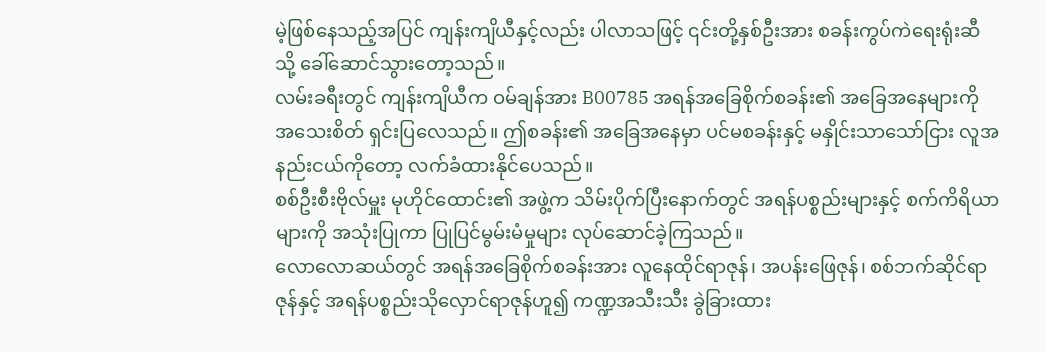မဲ့ဖြစ်နေသည့်အပြင် ကျန်းကျိယီနှင့်လည်း ပါလာသဖြင့် ၎င်းတို့နှစ်ဦးအား စခန်းကွပ်ကဲရေးရုံးဆီသို့ ခေါ်ဆောင်သွားတော့သည်။
လမ်းခရီးတွင် ကျန်းကျိယီက ဝမ်ချန်အား B00785 အရန်အခြေစိုက်စခန်း၏ အခြေအနေများကို အသေးစိတ် ရှင်းပြလေသည်။ ဤစခန်း၏ အခြေအနေမှာ ပင်မစခန်းနှင့် မနှိုင်းသာသော်ငြား လူအနည်းငယ်ကိုတော့ လက်ခံထားနိုင်ပေသည်။
စစ်ဦးစီးဗိုလ်မှူး မုဟိုင်ထောင်း၏ အဖွဲ့က သိမ်းပိုက်ပြီးနောက်တွင် အရန်ပစ္စည်းများနှင့် စက်ကိရိယာများကို အသုံးပြုကာ ပြုပြင်မွမ်းမံမှုများ လုပ်ဆောင်ခဲ့ကြသည်။
လောလောဆယ်တွင် အရန်အခြေစိုက်စခန်းအား လူနေထိုင်ရာဇုန်၊ အပန်းဖြေဇုန်၊ စစ်ဘက်ဆိုင်ရာဇုန်နှင့် အရန်ပစ္စည်းသိုလှောင်ရာဇုန်ဟူ၍ ကဏ္ဍအသီးသီး ခွဲခြားထား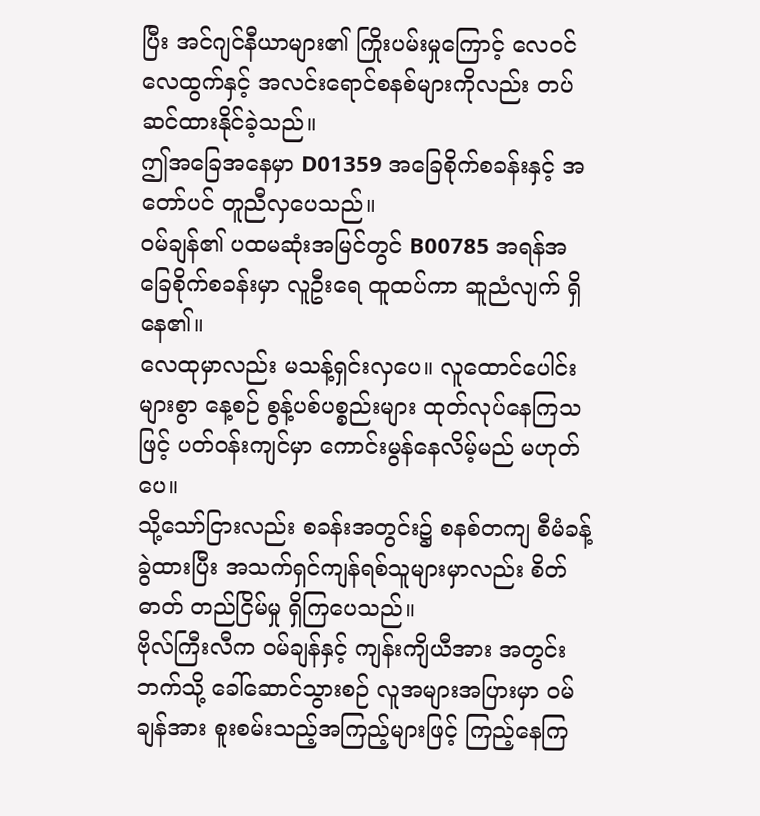ပြီး အင်ဂျင်နီယာများ၏ ကြိုးပမ်းမှုကြောင့် လေဝင်လေထွက်နှင့် အလင်းရောင်စနစ်များကိုလည်း တပ်ဆင်ထားနိုင်ခဲ့သည်။
ဤအခြေအနေမှာ D01359 အခြေစိုက်စခန်းနှင့် အတော်ပင် တူညီလှပေသည်။
ဝမ်ချန်၏ ပထမဆုံးအမြင်တွင် B00785 အရန်အခြေစိုက်စခန်းမှာ လူဦးရေ ထူထပ်ကာ ဆူညံလျက် ရှိနေ၏။
လေထုမှာလည်း မသန့်ရှင်းလှပေ။ လူထောင်ပေါင်းများစွာ နေ့စဉ် စွန့်ပစ်ပစ္စည်းများ ထုတ်လုပ်နေကြသဖြင့် ပတ်ဝန်းကျင်မှာ ကောင်းမွန်နေလိမ့်မည် မဟုတ်ပေ။
သို့သော်ငြားလည်း စခန်းအတွင်း၌ စနစ်တကျ စီမံခန့်ခွဲထားပြီး အသက်ရှင်ကျန်ရစ်သူများမှာလည်း စိတ်ဓာတ် တည်ငြိမ်မှု ရှိကြပေသည်။
ဗိုလ်ကြီးလီက ဝမ်ချန်နှင့် ကျန်းကျိယီအား အတွင်းဘက်သို့ ခေါ်ဆောင်သွားစဉ် လူအများအပြားမှာ ဝမ်ချန်အား စူးစမ်းသည့်အကြည့်များဖြင့် ကြည့်နေကြ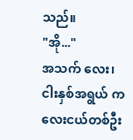သည်။
"အို..."
အသက် လေး၊ ငါးနှစ်အရွယ် ကလေးငယ်တစ်ဦး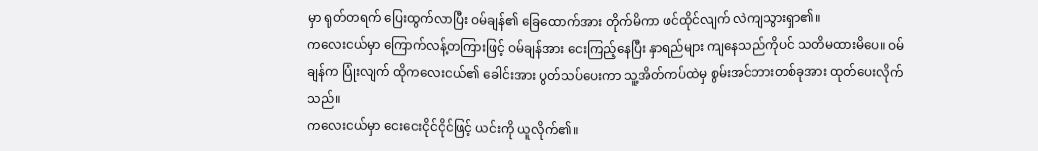မှာ ရုတ်တရက် ပြေးထွက်လာပြီး ဝမ်ချန်၏ ခြေထောက်အား တိုက်မိကာ ဖင်ထိုင်လျက် လဲကျသွားရှာ၏။
ကလေးငယ်မှာ ကြောက်လန့်တကြားဖြင့် ဝမ်ချန်အား ငေးကြည့်နေပြီး နှာရည်များ ကျနေသည်ကိုပင် သတိမထားမိပေ။ ဝမ်ချန်က ပြုံးလျက် ထိုကလေးငယ်၏ ခေါင်းအား ပွတ်သပ်ပေးကာ သူ့အိတ်ကပ်ထဲမှ စွမ်းအင်ဘားတစ်ခုအား ထုတ်ပေးလိုက်သည်။
ကလေးငယ်မှာ ငေးငေးငိုင်ငိုင်ဖြင့် ယင်းကို ယူလိုက်၏။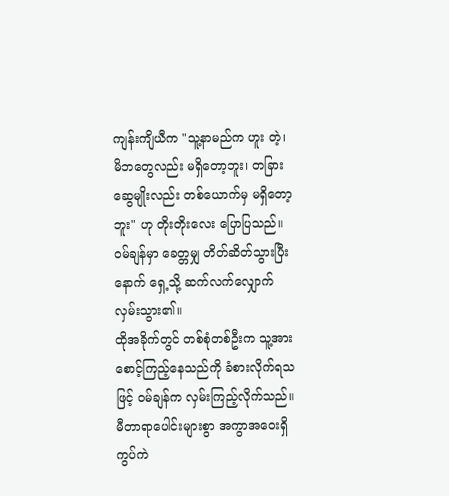ကျန်းကျိယီက "သူ့နာမည်က ဟူး တဲ့၊ မိဘတွေလည်း မရှိတော့ဘူး၊ တခြားဆွေမျိုးလည်း တစ်ယောက်မှ မရှိတော့ဘူး" ဟု တိုးတိုးလေး ပြောပြသည်။
ဝမ်ချန်မှာ ခေတ္တမျှ တိတ်ဆိတ်သွားပြီးနောက် ရှေ့သို့ ဆက်လက်လျှောက်လှမ်းသွား၏။
ထိုအခိုက်တွင် တစ်စုံတစ်ဦးက သူ့အား စောင့်ကြည့်နေသည်ကို ခံစားလိုက်ရသဖြင့် ဝမ်ချန်က လှမ်းကြည့်လိုက်သည်။
မီတာရာပေါင်းများစွာ အကွာအဝေးရှိ ကွပ်ကဲ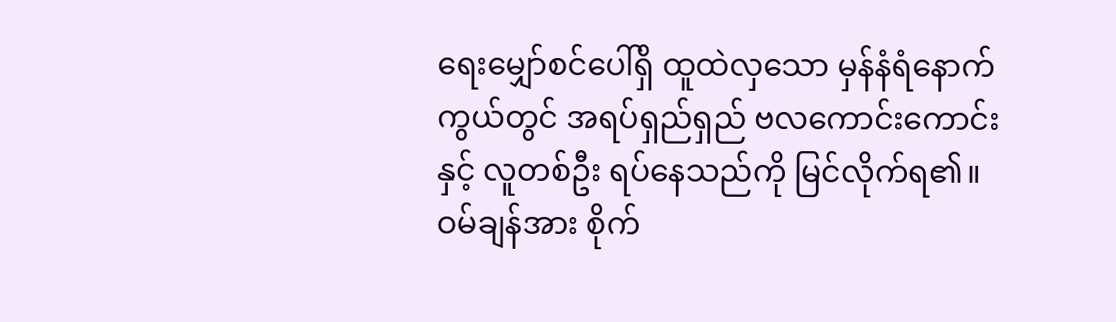ရေးမျှော်စင်ပေါ်ရှိ ထူထဲလှသော မှန်နံရံနောက်ကွယ်တွင် အရပ်ရှည်ရှည် ဗလကောင်းကောင်းနှင့် လူတစ်ဦး ရပ်နေသည်ကို မြင်လိုက်ရ၏။
ဝမ်ချန်အား စိုက်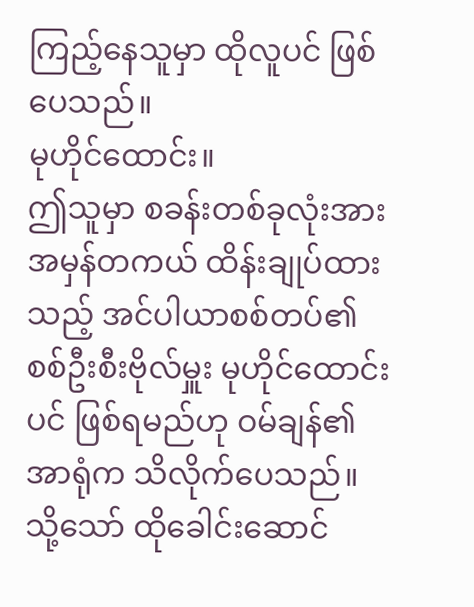ကြည့်နေသူမှာ ထိုလူပင် ဖြစ်ပေသည်။
မုဟိုင်ထောင်း။
ဤသူမှာ စခန်းတစ်ခုလုံးအား အမှန်တကယ် ထိန်းချုပ်ထားသည့် အင်ပါယာစစ်တပ်၏ စစ်ဦးစီးဗိုလ်မှူး မုဟိုင်ထောင်းပင် ဖြစ်ရမည်ဟု ဝမ်ချန်၏ အာရုံက သိလိုက်ပေသည်။
သို့သော် ထိုခေါင်းဆောင်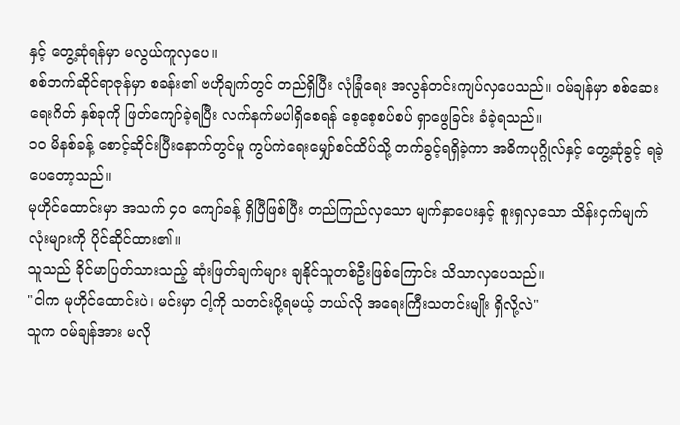နှင့် တွေ့ဆုံရန်မှာ မလွယ်ကူလှပေ။
စစ်ဘက်ဆိုင်ရာဇုန်မှာ စခန်း၏ ဗဟိုချက်တွင် တည်ရှိပြီး လုံခြုံရေး အလွန်တင်းကျပ်လှပေသည်။ ဝမ်ချန်မှာ စစ်ဆေးရေးဂိတ် နှစ်ခုကို ဖြတ်ကျော်ခဲ့ရပြီး လက်နက်မပါရှိစေရန် စေ့စေ့စပ်စပ် ရှာဖွေခြင်း ခံခဲ့ရသည်။
၁၀ မိနစ်ခန့် စောင့်ဆိုင်းပြီးနောက်တွင်မူ ကွပ်ကဲရေးမျှော်စင်ထိပ်သို့ တက်ခွင့်ရရှိခဲ့ကာ အဓိကပုဂ္ဂိုလ်နှင့် တွေ့ဆုံခွင့် ရခဲ့ပေတော့သည်။
မုဟိုင်ထောင်းမှာ အသက် ၄၀ ကျော်ခန့် ရှိပြီဖြစ်ပြီး တည်ကြည်လှသော မျက်နှာပေးနှင့် စူးရှလှသော သိန်းငှက်မျက်လုံးများကို ပိုင်ဆိုင်ထား၏။
သူသည် ခိုင်မာပြတ်သားသည့် ဆုံးဖြတ်ချက်များ ချနိုင်သူတစ်ဦးဖြစ်ကြောင်း သိသာလှပေသည်။
"ငါက မုဟိုင်ထောင်းပဲ၊ မင်းမှာ ငါ့ကို သတင်းပို့ရမယ့် ဘယ်လို အရေးကြီးသတင်းမျိုး ရှိလို့လဲ"
သူက ဝမ်ချန်အား မလို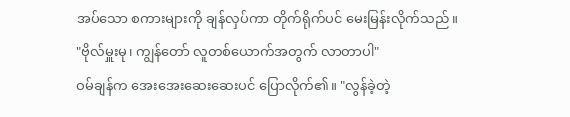အပ်သော စကားများကို ချန်လှပ်ကာ တိုက်ရိုက်ပင် မေးမြန်းလိုက်သည်။
"ဗိုလ်မှူးမု၊ ကျွန်တော် လူတစ်ယောက်အတွက် လာတာပါ"
ဝမ်ချန်က အေးအေးဆေးဆေးပင် ပြောလိုက်၏။ "လွန်ခဲ့တဲ့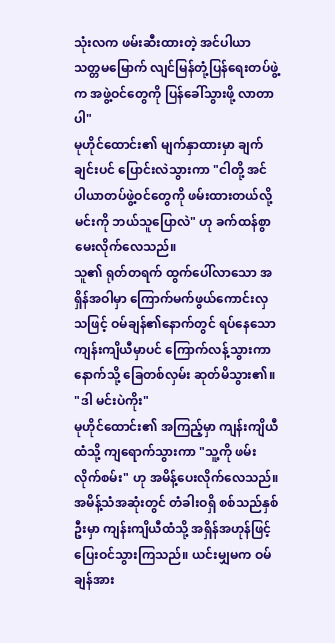သုံးလက ဖမ်းဆီးထားတဲ့ အင်ပါယာ သတ္တမမြောက် လျင်မြန်တုံ့ပြန်ရေးတပ်ဖွဲ့က အဖွဲ့ဝင်တွေကို ပြန်ခေါ်သွားဖို့ လာတာပါ"
မုဟိုင်ထောင်း၏ မျက်နှာထားမှာ ချက်ချင်းပင် ပြောင်းလဲသွားကာ "ငါတို့ အင်ပါယာတပ်ဖွဲ့ဝင်တွေကို ဖမ်းထားတယ်လို့ မင်းကို ဘယ်သူပြောလဲ" ဟု ခက်ထန်စွာ မေးလိုက်လေသည်။
သူ၏ ရုတ်တရက် ထွက်ပေါ်လာသော အရှိန်အဝါမှာ ကြောက်မက်ဖွယ်ကောင်းလှသဖြင့် ဝမ်ချန်၏နောက်တွင် ရပ်နေသော ကျန်းကျိယီမှာပင် ကြောက်လန့်သွားကာ နောက်သို့ ခြေတစ်လှမ်း ဆုတ်မိသွား၏။
"ဒါ မင်းပဲကိုး"
မုဟိုင်ထောင်း၏ အကြည့်မှာ ကျန်းကျိယီထံသို့ ကျရောက်သွားကာ "သူ့ကို ဖမ်းလိုက်စမ်း" ဟု အမိန့်ပေးလိုက်လေသည်။
အမိန့်သံအဆုံးတွင် တံခါးဝရှိ စစ်သည်နှစ်ဦးမှာ ကျန်းကျိယီထံသို့ အရှိန်အဟုန်ဖြင့် ပြေးဝင်သွားကြသည်။ ယင်းမျှမက ဝမ်ချန်အား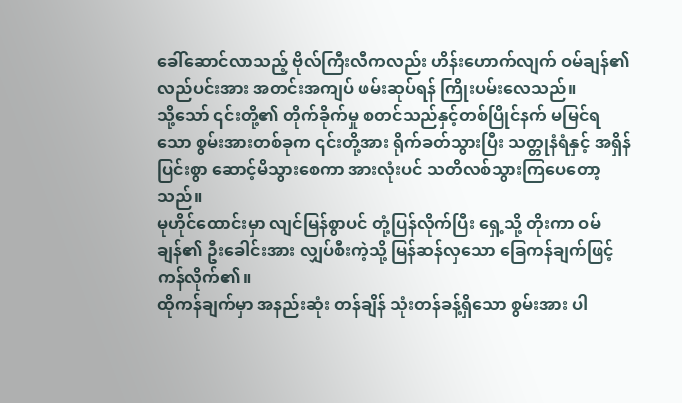ခေါ်ဆောင်လာသည့် ဗိုလ်ကြီးလီကလည်း ဟိန်းဟောက်လျက် ဝမ်ချန်၏ လည်ပင်းအား အတင်းအကျပ် ဖမ်းဆုပ်ရန် ကြိုးပမ်းလေသည်။
သို့သော် ၎င်းတို့၏ တိုက်ခိုက်မှု စတင်သည်နှင့်တစ်ပြိုင်နက် မမြင်ရသော စွမ်းအားတစ်ခုက ၎င်းတို့အား ရိုက်ခတ်သွားပြီး သတ္တုနံရံနှင့် အရှိန်ပြင်းစွာ ဆောင့်မိသွားစေကာ အားလုံးပင် သတိလစ်သွားကြပေတော့သည်။
မုဟိုင်ထောင်းမှာ လျင်မြန်စွာပင် တုံ့ပြန်လိုက်ပြီး ရှေ့သို့ တိုးကာ ဝမ်ချန်၏ ဦးခေါင်းအား လျှပ်စီးကဲ့သို့ မြန်ဆန်လှသော ခြေကန်ချက်ဖြင့် ကန်လိုက်၏။
ထိုကန်ချက်မှာ အနည်းဆုံး တန်ချိန် သုံးတန်ခန့်ရှိသော စွမ်းအား ပါ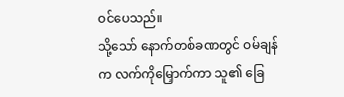ဝင်ပေသည်။
သို့သော် နောက်တစ်ခဏတွင် ဝမ်ချန်က လက်ကိုမြှောက်ကာ သူ၏ ခြေ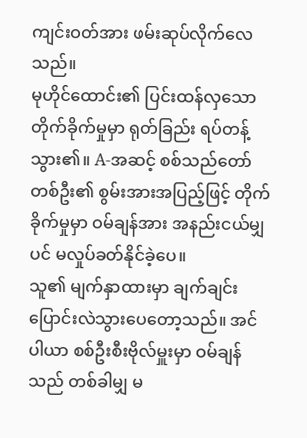ကျင်းဝတ်အား ဖမ်းဆုပ်လိုက်လေသည်။
မုဟိုင်ထောင်း၏ ပြင်းထန်လှသော တိုက်ခိုက်မှုမှာ ရုတ်ခြည်း ရပ်တန့်သွား၏။ A-အဆင့် စစ်သည်တော်တစ်ဦး၏ စွမ်းအားအပြည့်ဖြင့် တိုက်ခိုက်မှုမှာ ဝမ်ချန်အား အနည်းငယ်မျှပင် မလှုပ်ခတ်နိုင်ခဲ့ပေ။
သူ၏ မျက်နှာထားမှာ ချက်ချင်း ပြောင်းလဲသွားပေတော့သည်။ အင်ပါယာ စစ်ဦးစီးဗိုလ်မှူးမှာ ဝမ်ချန်သည် တစ်ခါမျှ မ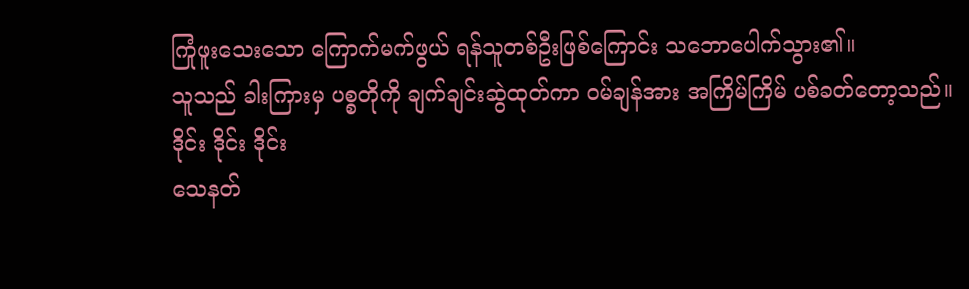ကြုံဖူးသေးသော ကြောက်မက်ဖွယ် ရန်သူတစ်ဦးဖြစ်ကြောင်း သဘောပေါက်သွား၏။
သူသည် ခါးကြားမှ ပစ္စတိုကို ချက်ချင်းဆွဲထုတ်ကာ ဝမ်ချန်အား အကြိမ်ကြိမ် ပစ်ခတ်တော့သည်။
ဒိုင်း ဒိုင်း ဒိုင်း
သေနတ်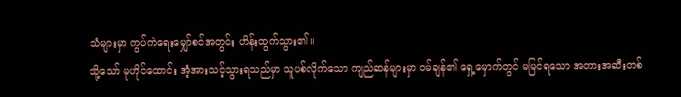သံများမှာ ကွပ်ကဲရေးမျှော်စင်အတွင်း ဟိန်းထွက်သွား၏။
သို့သော် မုဟိုင်ထောင်း အံ့အားသင့်သွားရသည်မှာ သူပစ်လိုက်သော ကျည်ဆန်များမှာ ဝမ်ချန်၏ ရှေ့မှောက်တွင် မမြင်ရသော အတားအဆီးတစ်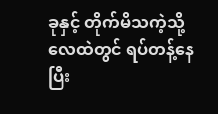ခုနှင့် တိုက်မိသကဲ့သို့ လေထဲတွင် ရပ်တန့်နေပြီး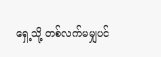ရှေ့သို့ တစ်လက်မမျှပင်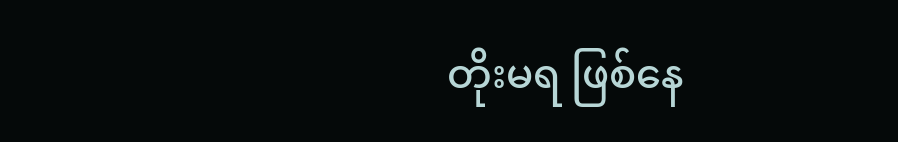တိုးမရ ဖြစ်နေ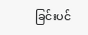ခြင်းပင်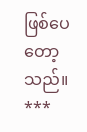ဖြစ်ပေတော့သည်။
***